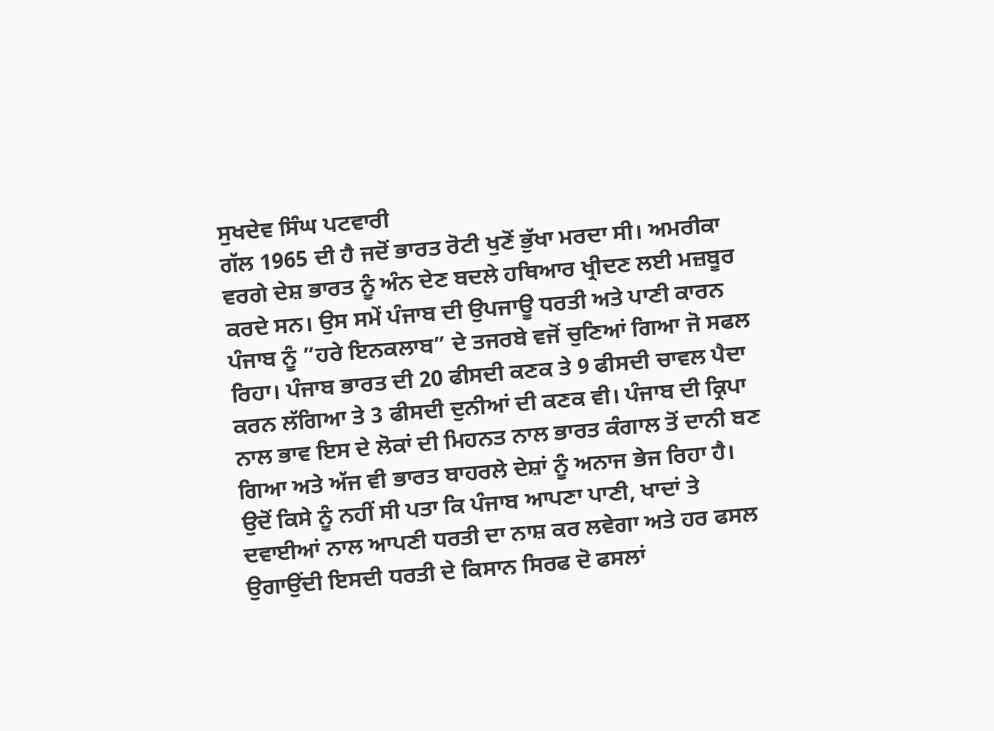ਸੁਖਦੇਵ ਸਿੰਘ ਪਟਵਾਰੀ
ਗੱਲ 1965 ਦੀ ਹੈ ਜਦੋਂ ਭਾਰਤ ਰੋਟੀ ਖੁਣੋਂ ਭੁੱਖਾ ਮਰਦਾ ਸੀ। ਅਮਰੀਕਾ ਵਰਗੇ ਦੇਸ਼ ਭਾਰਤ ਨੂੰ ਅੰਨ ਦੇਣ ਬਦਲੇ ਹਥਿਆਰ ਖ੍ਰੀਦਣ ਲਈ ਮਜ਼ਬੂਰ ਕਰਦੇ ਸਨ। ਉਸ ਸਮੇਂ ਪੰਜਾਬ ਦੀ ਉਪਜਾਊ ਧਰਤੀ ਅਤੇ ਪਾਣੀ ਕਾਰਨ ਪੰਜਾਬ ਨੂੰ ”ਹਰੇ ਇਨਕਲਾਬ” ਦੇ ਤਜਰਬੇ ਵਜੋਂ ਚੁਣਿਆਂ ਗਿਆ ਜੋ ਸਫਲ ਰਿਹਾ। ਪੰਜਾਬ ਭਾਰਤ ਦੀ 20 ਫੀਸਦੀ ਕਣਕ ਤੇ 9 ਫੀਸਦੀ ਚਾਵਲ ਪੈਦਾ ਕਰਨ ਲੱਗਿਆ ਤੇ 3 ਫੀਸਦੀ ਦੁਨੀਆਂ ਦੀ ਕਣਕ ਵੀ। ਪੰਜਾਬ ਦੀ ਕ੍ਰਿਪਾ ਨਾਲ ਭਾਵ ਇਸ ਦੇ ਲੋਕਾਂ ਦੀ ਮਿਹਨਤ ਨਾਲ ਭਾਰਤ ਕੰਗਾਲ ਤੋਂ ਦਾਨੀ ਬਣ ਗਿਆ ਅਤੇ ਅੱਜ ਵੀ ਭਾਰਤ ਬਾਹਰਲੇ ਦੇਸ਼ਾਂ ਨੂੰ ਅਨਾਜ ਭੇਜ ਰਿਹਾ ਹੈ। ਉਦੋਂ ਕਿਸੇ ਨੂੰ ਨਹੀਂ ਸੀ ਪਤਾ ਕਿ ਪੰਜਾਬ ਆਪਣਾ ਪਾਣੀ, ਖਾਦਾਂ ਤੇ ਦਵਾਈਆਂ ਨਾਲ ਆਪਣੀ ਧਰਤੀ ਦਾ ਨਾਸ਼ ਕਰ ਲਵੇਗਾ ਅਤੇ ਹਰ ਫਸਲ ਉਗਾਉਂਦੀ ਇਸਦੀ ਧਰਤੀ ਦੇ ਕਿਸਾਨ ਸਿਰਫ ਦੋ ਫਸਲਾਂ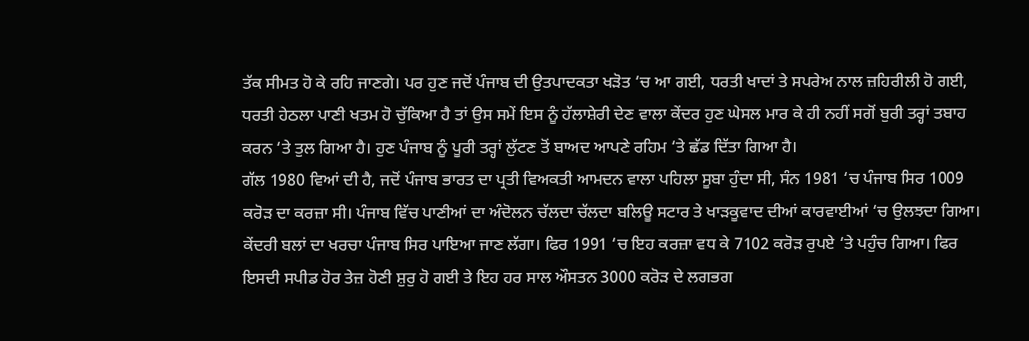ਤੱਕ ਸੀਮਤ ਹੋ ਕੇ ਰਹਿ ਜਾਣਗੇ। ਪਰ ਹੁਣ ਜਦੋਂ ਪੰਜਾਬ ਦੀ ਉਤਪਾਦਕਤਾ ਖੜੋਤ ‘ਚ ਆ ਗਈ, ਧਰਤੀ ਖਾਦਾਂ ਤੇ ਸਪਰੇਅ ਨਾਲ ਜ਼ਹਿਰੀਲੀ ਹੋ ਗਈ, ਧਰਤੀ ਹੇਠਲਾ ਪਾਣੀ ਖਤਮ ਹੋ ਚੁੱਕਿਆ ਹੈ ਤਾਂ ਉਸ ਸਮੇਂ ਇਸ ਨੂੰ ਹੱਲਾਸ਼ੇਰੀ ਦੇਣ ਵਾਲਾ ਕੇਂਦਰ ਹੁਣ ਘੇਸਲ ਮਾਰ ਕੇ ਹੀ ਨਹੀਂ ਸਗੋਂ ਬੁਰੀ ਤਰ੍ਹਾਂ ਤਬਾਹ ਕਰਨ ‘ਤੇ ਤੁਲ ਗਿਆ ਹੈ। ਹੁਣ ਪੰਜਾਬ ਨੂੰ ਪੂਰੀ ਤਰ੍ਹਾਂ ਲੁੱਟਣ ਤੋਂ ਬਾਅਦ ਆਪਣੇ ਰਹਿਮ ‘ਤੇ ਛੱਡ ਦਿੱਤਾ ਗਿਆ ਹੈ।
ਗੱਲ 1980 ਵਿਆਂ ਦੀ ਹੈ, ਜਦੋਂ ਪੰਜਾਬ ਭਾਰਤ ਦਾ ਪ੍ਰਤੀ ਵਿਅਕਤੀ ਆਮਦਨ ਵਾਲਾ ਪਹਿਲਾ ਸੂਬਾ ਹੁੰਦਾ ਸੀ, ਸੰਨ 1981 ‘ਚ ਪੰਜਾਬ ਸਿਰ 1009 ਕਰੋੜ ਦਾ ਕਰਜ਼ਾ ਸੀ। ਪੰਜਾਬ ਵਿੱਚ ਪਾਣੀਆਂ ਦਾ ਅੰਦੋਲਨ ਚੱਲਦਾ ਚੱਲਦਾ ਬਲਿਊ ਸਟਾਰ ਤੇ ਖਾੜਕੂਵਾਦ ਦੀਆਂ ਕਾਰਵਾਈਆਂ ‘ਚ ਉਲਝਦਾ ਗਿਆ। ਕੇਂਦਰੀ ਬਲਾਂ ਦਾ ਖਰਚਾ ਪੰਜਾਬ ਸਿਰ ਪਾਇਆ ਜਾਣ ਲੱਗਾ। ਫਿਰ 1991 ‘ਚ ਇਹ ਕਰਜ਼ਾ ਵਧ ਕੇ 7102 ਕਰੋੜ ਰੁਪਏ ‘ਤੇ ਪਹੁੰਚ ਗਿਆ। ਫਿਰ ਇਸਦੀ ਸਪੀਡ ਹੋਰ ਤੇਜ਼ ਹੋਣੀ ਸ਼ੁਰੁ ਹੋ ਗਈ ਤੇ ਇਹ ਹਰ ਸਾਲ ਔਸਤਨ 3000 ਕਰੋੜ ਦੇ ਲਗਭਗ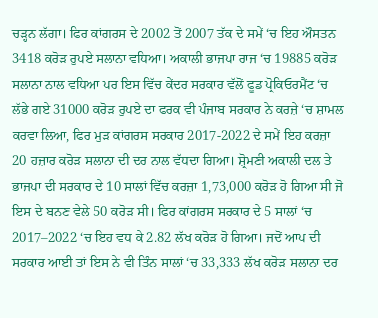ਚੜ੍ਹਨ ਲੱਗਾ। ਫਿਰ ਕਾਂਗਰਸ ਦੇ 2002 ਤੋਂ 2007 ਤੱਕ ਦੇ ਸਮੇਂ ‘ਚ ਇਹ ਔਸਤਨ 3418 ਕਰੋੜ ਰੁਪਏ ਸਲਾਨਾ ਵਧਿਆ। ਅਕਾਲੀ ਭਾਜਪਾ ਰਾਜ ‘ਚ 19885 ਕਰੋੜ ਸਲਾਨਾ ਨਾਲ ਵਧਿਆ ਪਰ ਇਸ ਵਿੱਚ ਕੇਂਦਰ ਸਰਕਾਰ ਵੱਲੋਂ ਫੂਡ ਪ੍ਰੋਕਿਓਰਮੈਂਟ ‘ਚ ਲੱਭੇ ਗਏ 31000 ਕਰੋੜ ਰੁਪਏ ਦਾ ਫਰਕ ਵੀ ਪੰਜਾਬ ਸਰਕਾਰ ਨੇ ਕਰਜ਼ੇ ‘ਚ ਸ਼ਾਮਲ ਕਰਵਾ ਲਿਆ, ਫਿਰ ਮੁੜ ਕਾਂਗਰਸ ਸਰਕਾਰ 2017-2022 ਦੇ ਸਮੇਂ ਇਹ ਕਰਜ਼ਾ 20 ਹਜ਼ਾਰ ਕਰੋੜ ਸਲਾਨਾ ਦੀ ਦਰ ਨਾਲ ਵੱਧਦਾ ਗਿਆ। ਸ਼੍ਰੋਮਣੀ ਅਕਾਲੀ ਦਲ ਤੇ ਭਾਜਪਾ ਦੀ ਸਰਕਾਰ ਦੇ 10 ਸਾਲਾਂ ਵਿੱਚ ਕਰਜ਼ਾ 1,73,000 ਕਰੋੜ ਹੋ ਗਿਆ ਸੀ ਜੋ ਇਸ ਦੇ ਬਨਣ ਵੇਲੇ 50 ਕਰੋੜ ਸੀ। ਫਿਰ ਕਾਂਗਰਸ ਸਰਕਾਰ ਦੇ 5 ਸਾਲਾਂ ‘ਚ 2017–2022 ‘ਚ ਇਹ ਵਧ ਕੇ 2.82 ਲੱਖ ਕਰੋੜ ਹੋ ਗਿਆ। ਜਦੋਂ ਆਪ ਦੀ ਸਰਕਾਰ ਆਈ ਤਾਂ ਇਸ ਨੇ ਵੀ ਤਿੰਨ ਸਾਲਾਂ ‘ਚ 33,333 ਲੱਖ ਕਰੋੜ ਸਲਾਨਾ ਦਰ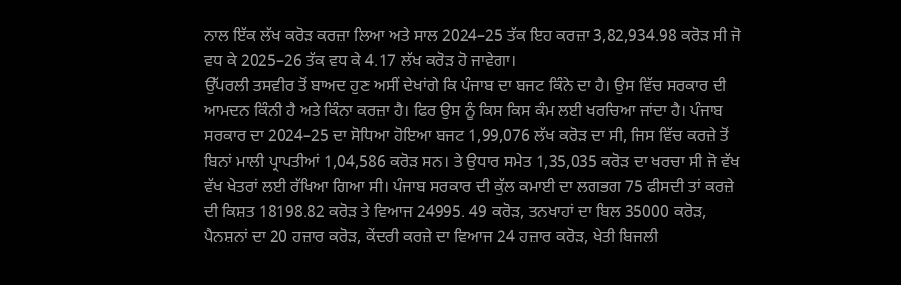ਨਾਲ ਇੱਕ ਲੱਖ ਕਰੋੜ ਕਰਜ਼ਾ ਲਿਆ ਅਤੇ ਸਾਲ 2024–25 ਤੱਕ ਇਹ ਕਰਜ਼ਾ 3,82,934.98 ਕਰੋੜ ਸੀ ਜੋ ਵਧ ਕੇ 2025–26 ਤੱਕ ਵਧ ਕੇ 4.17 ਲੱਖ ਕਰੋੜ ਹੋ ਜਾਵੇਗਾ।
ਉੱਪਰਲੀ ਤਸਵੀਰ ਤੋਂ ਬਾਅਦ ਹੁਣ ਅਸੀਂ ਦੇਖਾਂਗੇ ਕਿ ਪੰਜਾਬ ਦਾ ਬਜਟ ਕਿੰਨੇ ਦਾ ਹੈ। ਉਸ ਵਿੱਚ ਸਰਕਾਰ ਦੀ ਆਮਦਨ ਕਿੰਨੀ ਹੈ ਅਤੇ ਕਿੰਨਾ ਕਰਜ਼ਾ ਹੈ। ਫਿਰ ਉਸ ਨੂੰ ਕਿਸ ਕਿਸ ਕੰਮ ਲਈ ਖਰਚਿਆ ਜਾਂਦਾ ਹੈ। ਪੰਜਾਬ ਸਰਕਾਰ ਦਾ 2024–25 ਦਾ ਸੋਧਿਆ ਹੋਇਆ ਬਜਟ 1,99,076 ਲੱਖ ਕਰੋੜ ਦਾ ਸੀ, ਜਿਸ ਵਿੱਚ ਕਰਜ਼ੇ ਤੋਂ ਬਿਨਾਂ ਮਾਲੀ ਪ੍ਰਾਪਤੀਆਂ 1,04,586 ਕਰੋੜ ਸਨ। ਤੇ ਉਧਾਰ ਸਮੇਤ 1,35,035 ਕਰੋੜ ਦਾ ਖਰਚਾ ਸੀ ਜੋ ਵੱਖ ਵੱਖ ਖੇਤਰਾਂ ਲਈ ਰੱਖਿਆ ਗਿਆ ਸੀ। ਪੰਜਾਬ ਸਰਕਾਰ ਦੀ ਕੁੱਲ ਕਮਾਈ ਦਾ ਲਗਭਗ 75 ਫੀਸਦੀ ਤਾਂ ਕਰਜ਼ੇ ਦੀ ਕਿਸ਼ਤ 18198.82 ਕਰੋੜ ਤੇ ਵਿਆਜ 24995. 49 ਕਰੋੜ, ਤਨਖਾਹਾਂ ਦਾ ਬਿਲ 35000 ਕਰੋੜ, ਪੈਨਸ਼ਨਾਂ ਦਾ 20 ਹਜ਼ਾਰ ਕਰੋੜ, ਕੇਂਦਰੀ ਕਰਜ਼ੇ ਦਾ ਵਿਆਜ 24 ਹਜ਼ਾਰ ਕਰੋੜ, ਖੇਤੀ ਬਿਜਲੀ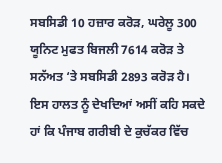ਸਬਸਿਡੀ 10 ਹਜ਼ਾਰ ਕਰੋੜ, ਘਰੇਲੂ 300 ਯੂਨਿਟ ਮੁਫਤ ਬਿਜਲੀ 7614 ਕਰੋੜ ਤੇ ਸਨੱਅਤ ‘ਤੇ ਸਬਸਿਡੀ 2893 ਕਰੋੜ ਹੈ।
ਇਸ ਹਾਲਤ ਨੂੰ ਦੇਖਦਿਆਂ ਅਸੀਂ ਕਹਿ ਸਕਦੇ ਹਾਂ ਕਿ ਪੰਜਾਬ ਗਰੀਬੀ ਦੇ ਕੁਚੱਕਰ ਵਿੱਚ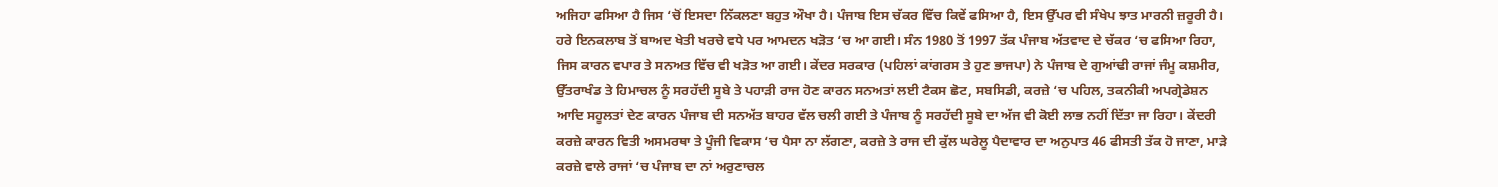ਅਜਿਹਾ ਫਸਿਆ ਹੈ ਜਿਸ ‘ਚੋਂ ਇਸਦਾ ਨਿੱਕਲਣਾ ਬਹੁਤ ਔਖਾ ਹੈ। ਪੰਜਾਬ ਇਸ ਚੱਕਰ ਵਿੱਚ ਕਿਵੇਂ ਫਸਿਆ ਹੈ, ਇਸ ਉੱਪਰ ਵੀ ਸੰਖੇਪ ਝਾਤ ਮਾਰਨੀ ਜ਼ਰੂਰੀ ਹੈ।
ਹਰੇ ਇਨਕਲਾਬ ਤੋਂ ਬਾਅਦ ਖੇਤੀ ਖਰਚੇ ਵਧੇ ਪਰ ਆਮਦਨ ਖੜੋਤ ‘ਚ ਆ ਗਈ। ਸੰਨ 1980 ਤੋਂ 1997 ਤੱਕ ਪੰਜਾਬ ਅੱਤਵਾਦ ਦੇ ਚੱਕਰ ‘ਚ ਫਸਿਆ ਰਿਹਾ, ਜਿਸ ਕਾਰਨ ਵਪਾਰ ਤੇ ਸਨਅਤ ਵਿੱਚ ਵੀ ਖੜੋਤ ਆ ਗਈ। ਕੇਂਦਰ ਸਰਕਾਰ (ਪਹਿਲਾਂ ਕਾਂਗਰਸ ਤੇ ਹੁਣ ਭਾਜਪਾ) ਨੇ ਪੰਜਾਬ ਦੇ ਗੁਆਂਢੀ ਰਾਜਾਂ ਜੰਮੂ ਕਸ਼ਮੀਰ, ਉੱਤਰਾਖੰਡ ਤੇ ਹਿਮਾਚਲ ਨੂੰ ਸਰਹੱਦੀ ਸੂਬੇ ਤੇ ਪਹਾੜੀ ਰਾਜ ਹੋਣ ਕਾਰਨ ਸਨਅਤਾਂ ਲਈ ਟੈਕਸ ਛੋਟ, ਸਬਸਿਡੀ, ਕਰਜ਼ੇ ‘ਚ ਪਹਿਲ, ਤਕਨੀਕੀ ਅਪਗ੍ਰੇਡੇਸ਼ਨ ਆਦਿ ਸਹੂਲਤਾਂ ਦੇਣ ਕਾਰਨ ਪੰਜਾਬ ਦੀ ਸਨਅੱਤ ਬਾਹਰ ਵੱਲ ਚਲੀ ਗਈ ਤੇ ਪੰਜਾਬ ਨੂੰ ਸਰਹੱਦੀ ਸੂਬੇ ਦਾ ਅੱਜ ਵੀ ਕੋਈ ਲਾਭ ਨਹੀਂ ਦਿੱਤਾ ਜਾ ਰਿਹਾ। ਕੇਂਦਰੀ ਕਰਜ਼ੇ ਕਾਰਨ ਵਿਤੀ ਅਸਮਰਥਾ ਤੇ ਪੂੰਜੀ ਵਿਕਾਸ ‘ਚ ਪੈਸਾ ਨਾ ਲੱਗਣਾ, ਕਰਜ਼ੇ ਤੇ ਰਾਜ ਦੀ ਕੁੱਲ ਘਰੇਲੂ ਪੈਦਾਵਾਰ ਦਾ ਅਨੁਪਾਤ 46 ਫੀਸਤੀ ਤੱਕ ਹੋ ਜਾਣਾ, ਮਾੜੇ ਕਰਜ਼ੇ ਵਾਲੇ ਰਾਜਾਂ ‘ਚ ਪੰਜਾਬ ਦਾ ਨਾਂ ਅਰੁਣਾਚਲ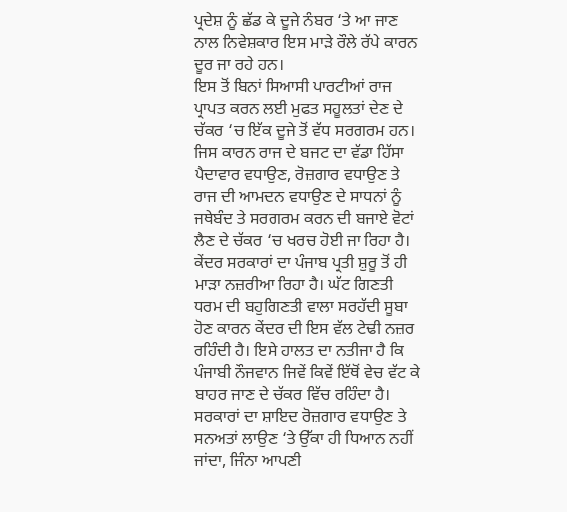ਪ੍ਰਦੇਸ਼ ਨੂੰ ਛੱਡ ਕੇ ਦੂਜੇ ਨੰਬਰ ‘ਤੇ ਆ ਜਾਣ ਨਾਲ ਨਿਵੇਸ਼ਕਾਰ ਇਸ ਮਾੜੇ ਰੌਲੇ ਰੱਪੇ ਕਾਰਨ ਦੂਰ ਜਾ ਰਹੇ ਹਨ।
ਇਸ ਤੋਂ ਬਿਨਾਂ ਸਿਆਸੀ ਪਾਰਟੀਆਂ ਰਾਜ ਪ੍ਰਾਪਤ ਕਰਨ ਲਈ ਮੁਫਤ ਸਹੂਲਤਾਂ ਦੇਣ ਦੇ ਚੱਕਰ ‘ਚ ਇੱਕ ਦੂਜੇ ਤੋਂ ਵੱਧ ਸਰਗਰਮ ਹਨ। ਜਿਸ ਕਾਰਨ ਰਾਜ ਦੇ ਬਜਟ ਦਾ ਵੱਡਾ ਹਿੱਸਾ ਪੈਦਾਵਾਰ ਵਧਾਉਣ, ਰੋਜ਼ਗਾਰ ਵਧਾਉਣ ਤੇ ਰਾਜ ਦੀ ਆਮਦਨ ਵਧਾਉਣ ਦੇ ਸਾਧਨਾਂ ਨੂੰ ਜਥੇਬੰਦ ਤੇ ਸਰਗਰਮ ਕਰਨ ਦੀ ਬਜਾਏ ਵੋਟਾਂ ਲੈਣ ਦੇ ਚੱਕਰ ‘ਚ ਖਰਚ ਹੋਈ ਜਾ ਰਿਹਾ ਹੈ। ਕੇਂਦਰ ਸਰਕਾਰਾਂ ਦਾ ਪੰਜਾਬ ਪ੍ਰਤੀ ਸ਼ੁਰੂ ਤੋਂ ਹੀ ਮਾੜਾ ਨਜ਼ਰੀਆ ਰਿਹਾ ਹੈ। ਘੱਟ ਗਿਣਤੀ ਧਰਮ ਦੀ ਬਹੁਗਿਣਤੀ ਵਾਲਾ ਸਰਹੱਦੀ ਸੂਬਾ ਹੋਣ ਕਾਰਨ ਕੇਂਦਰ ਦੀ ਇਸ ਵੱਲ ਟੇਢੀ ਨਜ਼ਰ ਰਹਿੰਦੀ ਹੈ। ਇਸੇ ਹਾਲਤ ਦਾ ਨਤੀਜਾ ਹੈ ਕਿ ਪੰਜਾਬੀ ਨੌਜਵਾਨ ਜਿਵੇਂ ਕਿਵੇਂ ਇੱਥੋਂ ਵੇਚ ਵੱਟ ਕੇ ਬਾਹਰ ਜਾਣ ਦੇ ਚੱਕਰ ਵਿੱਚ ਰਹਿੰਦਾ ਹੈ। ਸਰਕਾਰਾਂ ਦਾ ਸ਼ਾਇਦ ਰੋਜ਼ਗਾਰ ਵਧਾਉਣ ਤੇ ਸਨਅਤਾਂ ਲਾਉਣ ‘ਤੇ ਉੱਕਾ ਹੀ ਧਿਆਨ ਨਹੀਂ ਜਾਂਦਾ, ਜਿੰਨਾ ਆਪਣੀ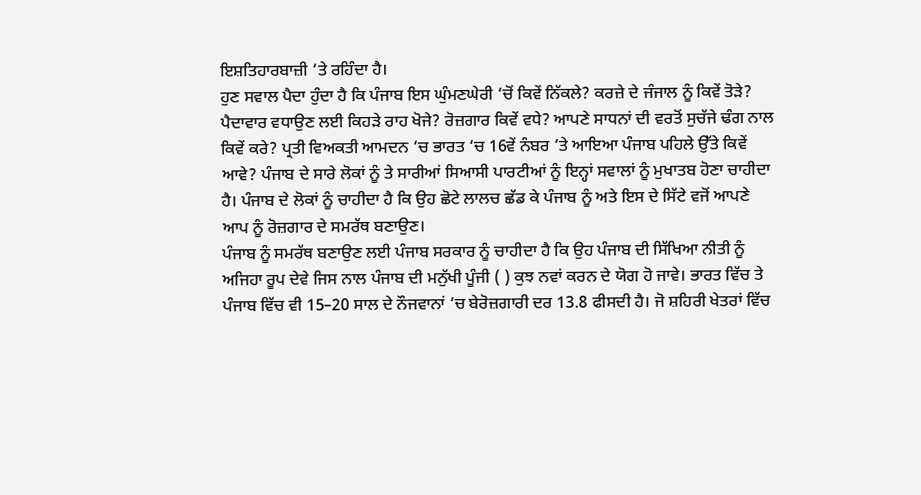ਇਸ਼ਤਿਹਾਰਬਾਜ਼ੀ ‘ਤੇ ਰਹਿੰਦਾ ਹੈ।
ਹੁਣ ਸਵਾਲ ਪੈਦਾ ਹੁੰਦਾ ਹੈ ਕਿ ਪੰਜਾਬ ਇਸ ਘੁੰਮਣਘੇਰੀ ‘ਚੋਂ ਕਿਵੇਂ ਨਿੱਕਲੇ? ਕਰਜ਼ੇ ਦੇ ਜੰਜਾਲ ਨੂੰ ਕਿਵੇਂ ਤੋੜੇ? ਪੈਦਾਵਾਰ ਵਧਾਉਣ ਲਈ ਕਿਹੜੇ ਰਾਹ ਖੋਜੇ? ਰੋਜ਼ਗਾਰ ਕਿਵੇਂ ਵਧੇ? ਆਪਣੇ ਸਾਧਨਾਂ ਦੀ ਵਰਤੋਂ ਸੁਚੱਜੇ ਢੰਗ ਨਾਲ ਕਿਵੇਂ ਕਰੇ? ਪ੍ਰਤੀ ਵਿਅਕਤੀ ਆਮਦਨ ‘ਚ ਭਾਰਤ ‘ਚ 16ਵੇਂ ਨੰਬਰ ‘ਤੇ ਆਇਆ ਪੰਜਾਬ ਪਹਿਲੇ ਉੱਤੇ ਕਿਵੇਂ ਆਵੇ? ਪੰਜਾਬ ਦੇ ਸਾਰੇ ਲੋਕਾਂ ਨੂੰ ਤੇ ਸਾਰੀਆਂ ਸਿਆਸੀ ਪਾਰਟੀਆਂ ਨੂੰ ਇਨ੍ਹਾਂ ਸਵਾਲਾਂ ਨੂੰ ਮੁਖਾਤਬ ਹੋਣਾ ਚਾਹੀਦਾ ਹੈ। ਪੰਜਾਬ ਦੇ ਲੋਕਾਂ ਨੂੰ ਚਾਹੀਦਾ ਹੈ ਕਿ ਉਹ ਛੋਟੇ ਲਾਲਚ ਛੱਡ ਕੇ ਪੰਜਾਬ ਨੂੰ ਅਤੇ ਇਸ ਦੇ ਸਿੱਟੇ ਵਜੋਂ ਆਪਣੇ ਆਪ ਨੂੰ ਰੋਜ਼ਗਾਰ ਦੇ ਸਮਰੱਥ ਬਣਾਉਣ।
ਪੰਜਾਬ ਨੂੰ ਸਮਰੱਥ ਬਣਾਉਣ ਲਈ ਪੰਜਾਬ ਸਰਕਾਰ ਨੂੰ ਚਾਹੀਦਾ ਹੈ ਕਿ ਉਹ ਪੰਜਾਬ ਦੀ ਸਿੱਖਿਆ ਨੀਤੀ ਨੂੰ ਅਜਿਹਾ ਰੂਪ ਦੇਵੇ ਜਿਸ ਨਾਲ ਪੰਜਾਬ ਦੀ ਮਨੁੱਖੀ ਪੂੰਜੀ ( ) ਕੁਝ ਨਵਾਂ ਕਰਨ ਦੇ ਯੋਗ ਹੋ ਜਾਵੇ। ਭਾਰਤ ਵਿੱਚ ਤੇ ਪੰਜਾਬ ਵਿੱਚ ਵੀ 15–20 ਸਾਲ ਦੇ ਨੌਜਵਾਨਾਂ ‘ਚ ਬੇਰੋਜ਼ਗਾਰੀ ਦਰ 13.8 ਫੀਸਦੀ ਹੈ। ਜੋ ਸ਼ਹਿਰੀ ਖੇਤਰਾਂ ਵਿੱਚ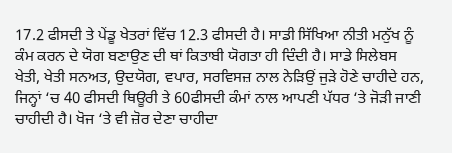17.2 ਫੀਸਦੀ ਤੇ ਪੇਂਡੂ ਖੇਤਰਾਂ ਵਿੱਚ 12.3 ਫੀਸਦੀ ਹੈ। ਸਾਡੀ ਸਿੱਖਿਆ ਨੀਤੀ ਮਨੁੱਖ ਨੂੰ ਕੰਮ ਕਰਨ ਦੇ ਯੋਗ ਬਣਾਉਣ ਦੀ ਥਾਂ ਕਿਤਾਬੀ ਯੋਗਤਾ ਹੀ ਦਿੰਦੀ ਹੈ। ਸਾਡੇ ਸਿਲੇਬਸ ਖੇਤੀ, ਖੇਤੀ ਸਨਅਤ, ਉਦਯੋਗ, ਵਪਾਰ, ਸਰਵਿਸਜ਼ ਨਾਲ ਨੇੜਿਉਂ ਜੁੜੇ ਹੋਣੇ ਚਾਹੀਦੇ ਹਨ, ਜਿਨ੍ਹਾਂ ‘ਚ 40 ਫੀਸਦੀ ਥਿਊਰੀ ਤੇ 60ਫੀਸਦੀ ਕੰਮਾਂ ਨਾਲ ਆਪਣੀ ਪੱਧਰ ‘ਤੇ ਜੋੜੀ ਜਾਣੀ ਚਾਹੀਦੀ ਹੈ। ਖੋਜ ‘ਤੇ ਵੀ ਜ਼ੋਰ ਦੇਣਾ ਚਾਹੀਦਾ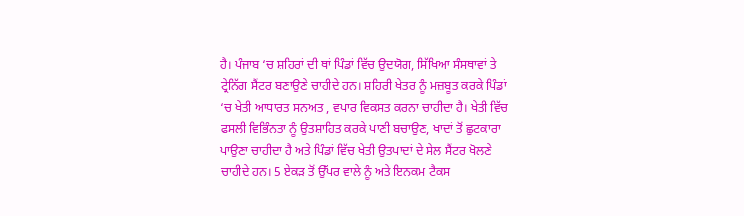ਹੈ। ਪੰਜਾਬ ‘ਚ ਸ਼ਹਿਰਾਂ ਦੀ ਥਾਂ ਪਿੰਡਾਂ ਵਿੱਚ ਉਦਯੋਗ, ਸਿੱਖਿਆ ਸੰਸਥਾਵਾਂ ਤੇ ਟ੍ਰੇਨਿੱਗ ਸੈਂਟਰ ਬਣਾਉਣੇ ਚਾਹੀਦੇ ਹਨ। ਸ਼ਹਿਰੀ ਖੇਤਰ ਨੂੰ ਮਜ਼ਬੂਤ ਕਰਕੇ ਪਿੰਡਾਂ ‘ਚ ਖੇਤੀ ਆਧਾਰਤ ਸਨਅਤ , ਵਪਾਰ ਵਿਕਸਤ ਕਰਨਾ ਚਾਹੀਦਾ ਹੈ। ਖੇਤੀ ਵਿੱਚ ਫਸਲੀ ਵਿਭਿੰਨਤਾ ਨੂੰ ਉਤਸ਼ਾਹਿਤ ਕਰਕੇ ਪਾਣੀ ਬਚਾਉਣ, ਖਾਦਾਂ ਤੋਂ ਛੁਟਕਾਰਾ ਪਾਉਣਾ ਚਾਹੀਦਾ ਹੈ ਅਤੇ ਪਿੰਡਾਂ ਵਿੱਚ ਖੇਤੀ ਉਤਪਾਦਾਂ ਦੇ ਸੇਲ ਸੈਂਟਰ ਖੋਲਣੇ ਚਾਹੀਦੇ ਹਨ। 5 ਏਕੜ ਤੋਂ ਉੱਪਰ ਵਾਲੇ ਨੂੰ ਅਤੇ ਇਨਕਮ ਟੈਕਸ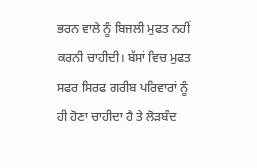ਭਰਨ ਵਾਲੇ ਨੂੰ ਬਿਜਲੀ ਮੁਫਤ ਨਹੀਂ ਕਰਨੀ ਚਾਹੀਦੀ। ਬੱਸਾਂ ਵਿਚ ਮੁਫਤ ਸਫਰ ਸਿਰਫ ਗਰੀਬ ਪਰਿਵਾਰਾਂ ਨੂੰ ਹੀ ਹੋਣਾ ਚਾਹੀਦਾ ਹੈ ਤੇ ਲੋੜਬੰਦ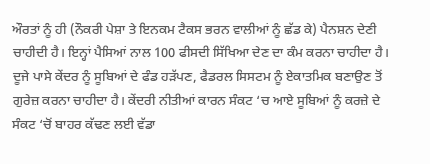ਔਰਤਾਂ ਨੂੰ ਹੀ (ਨੌਕਰੀ ਪੇਸ਼ਾ ਤੇ ਇਨਕਮ ਟੈਕਸ ਭਰਨ ਵਾਲੀਆਂ ਨੂੰ ਛੱਡ ਕੇ) ਪੈਨਸ਼ਨ ਦੇਣੀ ਚਾਹੀਦੀ ਹੈ। ਇਨ੍ਹਾਂ ਪੈਸਿਆਂ ਨਾਲ 100 ਫੀਸਦੀ ਸਿੱਖਿਆ ਦੇਣ ਦਾ ਕੰਮ ਕਰਨਾ ਚਾਹੀਦਾ ਹੈ।
ਦੂਜੇ ਪਾਸੇ ਕੇਂਦਰ ਨੂੰ ਸੂਬਿਆਂ ਦੇ ਫੰਡ ਹੜੱਪਣ, ਫੈਡਰਲ ਸਿਸਟਮ ਨੂੰ ਏਕਾਤਮਿਕ ਬਣਾਉਣ ਤੋਂ ਗੁਰੇਜ਼ ਕਰਨਾ ਚਾਹੀਦਾ ਹੈ। ਕੇਂਦਰੀ ਨੀਤੀਆਂ ਕਾਰਨ ਸੰਕਟ ‘ਚ ਆਏ ਸੂਬਿਆਂ ਨੂੰ ਕਰਜ਼ੇ ਦੇ ਸੰਕਟ ‘ਚੋਂ ਬਾਹਰ ਕੱਢਣ ਲਈ ਵੱਡਾ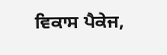ਵਿਕਾਸ ਪੈਕੇਜ,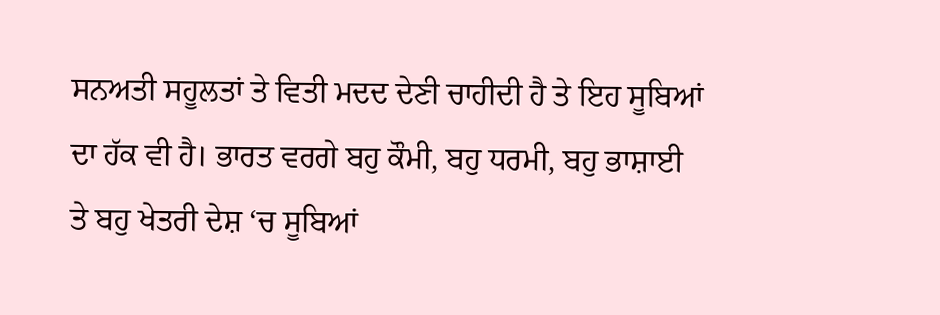ਸਨਅਤੀ ਸਹੂਲਤਾਂ ਤੇ ਵਿਤੀ ਮਦਦ ਦੇਣੀ ਚਾਹੀਦੀ ਹੈ ਤੇ ਇਹ ਸੂਬਿਆਂ ਦਾ ਹੱਕ ਵੀ ਹੈ। ਭਾਰਤ ਵਰਗੇ ਬਹੁ ਕੌਮੀ, ਬਹੁ ਧਰਮੀ, ਬਹੁ ਭਾਸ਼ਾਈ ਤੇ ਬਹੁ ਖੇਤਰੀ ਦੇਸ਼ ‘ਚ ਸੂਬਿਆਂ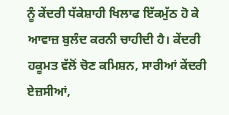ਨੂੰ ਕੇਂਦਰੀ ਧੱਕੇਸ਼ਾਹੀ ਖਿਲਾਫ ਇੱਕਮੁੱਠ ਹੋ ਕੇ ਆਵਾਜ਼ ਬੁਲੰਦ ਕਰਨੀ ਚਾਹੀਦੀ ਹੈ। ਕੇਂਦਰੀ ਹਕੂਮਤ ਵੱਲੋਂ ਚੋਣ ਕਮਿਸ਼ਨ, ਸਾਰੀਆਂ ਕੇਂਦਰੀ ਏਜ਼ਸੀਆਂ,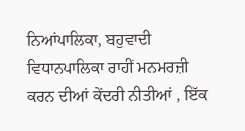ਨਿਆਂਪਾਲਿਕਾ, ਬਹੁਵਾਦੀ ਵਿਧਾਨਪਾਲਿਕਾ ਰਾਹੀਂ ਮਨਮਰਜ਼ੀ ਕਰਨ ਦੀਆਂ ਕੇਂਦਰੀ ਨੀਤੀਆਂ , ਇੱਕ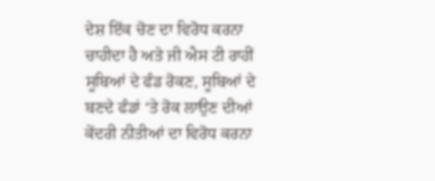ਦੇਸ਼ ਇੱਕ ਚੋਣ ਦਾ ਵਿਰੋਧ ਕਰਨਾ ਚਾਹੀਦਾ ਹੈ ਅਤੇ ਜੀ ਐਸ ਟੀ ਰਾਹੀਂ ਸੂਬਿਆਂ ਦੇ ਫੰਡ ਰੋਕਣ, ਸੂਬਿਆਂ ਦੇ ਬਣਦੇ ਫੰਡਾਂ ‘ਤੇ ਰੋਕ ਲਾਉਣ ਦੀਆਂ ਕੇਂਦਰੀ ਨੀਤੀਆਂ ਦਾ ਵਿਰੋਧ ਕਰਨਾ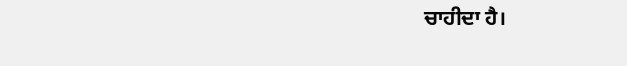ਚਾਹੀਦਾ ਹੈ।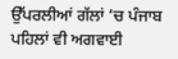ਉੱਪਰਲੀਆਂ ਗੱਲਾਂ ‘ਚ ਪੰਜਾਬ ਪਹਿਲਾਂ ਵੀ ਅਗਵਾਈ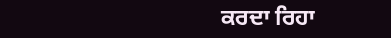ਕਰਦਾ ਰਿਹਾ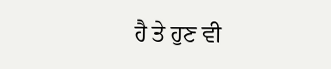ਹੈ ਤੇ ਹੁਣ ਵੀ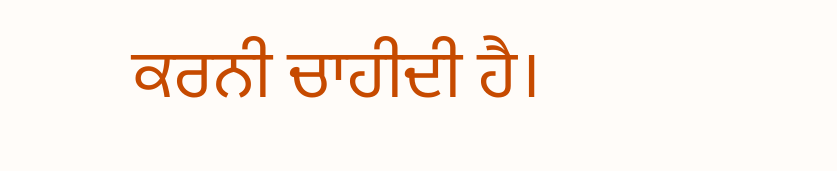ਕਰਨੀ ਚਾਹੀਦੀ ਹੈ।